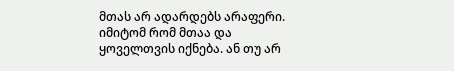მთას არ ადარდებს არაფერი. იმიტომ რომ მთაა და ყოველთვის იქნება. ან თუ არ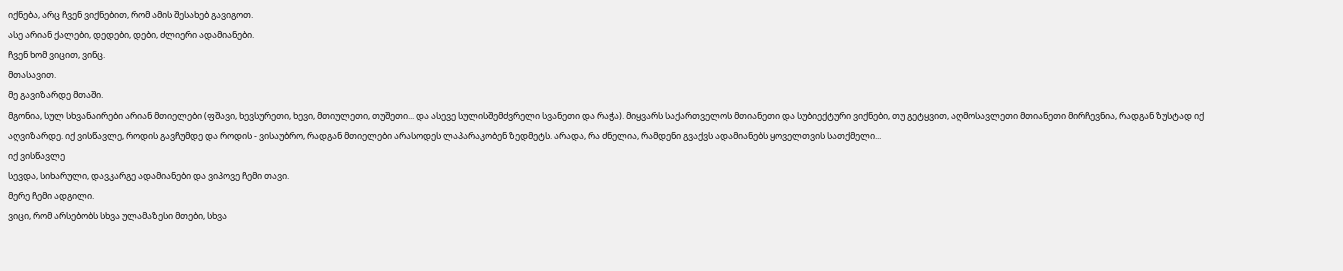იქნება, არც ჩვენ ვიქნებით, რომ ამის შესახებ გავიგოთ.
ასე არიან ქალები, დედები, დები, ძლიერი ადამიანები.
ჩვენ ხომ ვიცით, ვინც.
მთასავით.
მე გავიზარდე მთაში.
მგონია, სულ სხვანაირები არიან მთიელები (ფშავი, ხევსურეთი, ხევი, მთიულეთი, თუშეთი... და ასევე სულისშემძვრელი სვანეთი და რაჭა). მიყვარს საქართველოს მთიანეთი და სუბიექტური ვიქნები, თუ გეტყვით, აღმოსავლეთი მთიანეთი მირჩევნია, რადგან ზუსტად იქ
აღვიზარდე. იქ ვისწავლე, როდის გავჩუმდე და როდის - ვისაუბრო, რადგან მთიელები არასოდეს ლაპარაკობენ ზედმეტს. არადა, რა ძნელია, რამდენი გვაქვს ადამიანებს ყოველთვის სათქმელი...
იქ ვისწავლე
სევდა, სიხარული, დავკარგე ადამიანები და ვიპოვე ჩემი თავი.
მერე ჩემი ადგილი.
ვიცი, რომ არსებობს სხვა ულამაზესი მთები, სხვა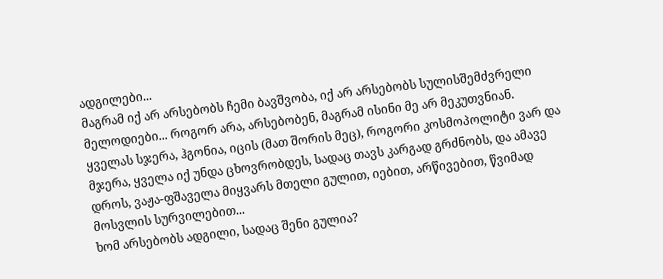ადგილები...
მაგრამ იქ არ არსებობს ჩემი ბავშვობა, იქ არ არსებობს სულისშემძვრელი მელოდიები... როგორ არა, არსებობენ, მაგრამ ისინი მე არ მეკუთვნიან.
ყველას სჯერა, ჰგონია, იცის (მათ შორის მეც), როგორი კოსმოპოლიტი ვარ და მჯერა, ყველა იქ უნდა ცხოვრობდეს, სადაც თავს კარგად გრძნობს, და ამავე დროს, ვაჟა-ფშაველა მიყვარს მთელი გულით, იებით, არწივებით, წვიმად მოსვლის სურვილებით...
ხომ არსებობს ადგილი, სადაც შენი გულია?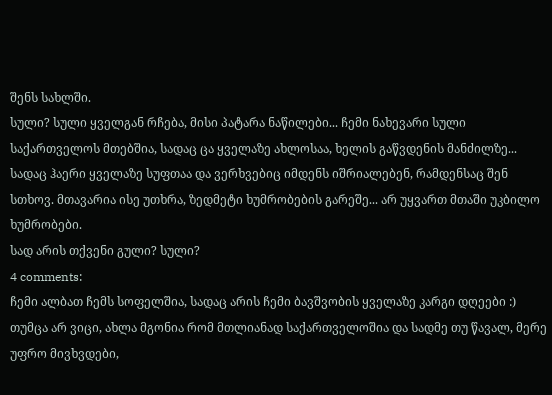შენს სახლში.
სული? სული ყველგან რჩება, მისი პატარა ნაწილები... ჩემი ნახევარი სული საქართველოს მთებშია, სადაც ცა ყველაზე ახლოსაა, ხელის გაწვდენის მანძილზე... სადაც ჰაერი ყველაზე სუფთაა და ვერხვებიც იმდენს იშრიალებენ, რამდენსაც შენ სთხოვ. მთავარია ისე უთხრა, ზედმეტი ხუმრობების გარეშე... არ უყვართ მთაში უკბილო ხუმრობები.
სად არის თქვენი გული? სული?
4 comments:
ჩემი ალბათ ჩემს სოფელშია, სადაც არის ჩემი ბავშვობის ყველაზე კარგი დღეები :) თუმცა არ ვიცი, ახლა მგონია რომ მთლიანად საქართველოშია და სადმე თუ წავალ, მერე უფრო მივხვდები,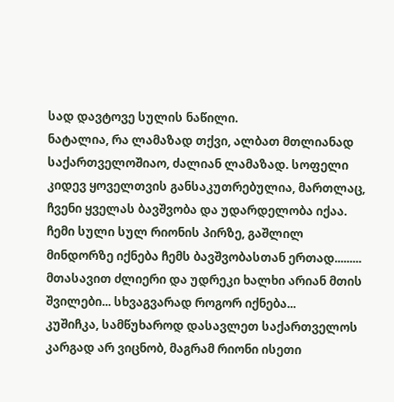სად დავტოვე სულის ნაწილი.
ნატალია, რა ლამაზად თქვი, ალბათ მთლიანად საქართველოშიაო, ძალიან ლამაზად. სოფელი კიდევ ყოველთვის განსაკუთრებულია, მართლაც, ჩვენი ყველას ბავშვობა და უდარდელობა იქაა.
ჩემი სული სულ რიონის პირზე, გაშლილ მინდორზე იქნება ჩემს ბავშვობასთან ერთად......... მთასავით ძლიერი და უდრეკი ხალხი არიან მთის შვილები... სხვაგვარად როგორ იქნება...
კუშიჩკა, სამწუხაროდ დასავლეთ საქართველოს კარგად არ ვიცნობ, მაგრამ რიონი ისეთი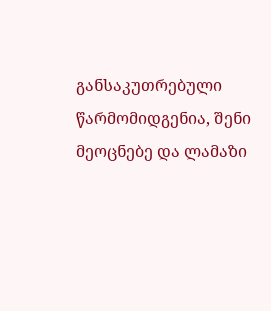განსაკუთრებული წარმომიდგენია, შენი მეოცნებე და ლამაზი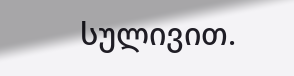სულივით.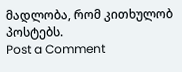მადლობა, რომ კითხულობ პოსტებს.
Post a Comment